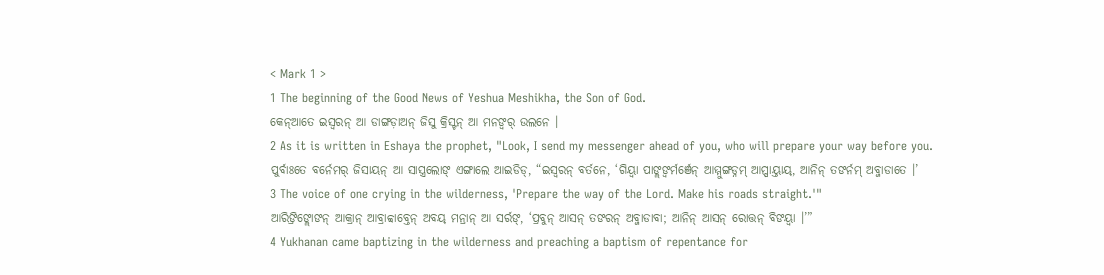< Mark 1 >
1 The beginning of the Good News of Yeshua Meshikha, the Son of God.
କେନ୍ଆତେ ଇସ୍ୱରନ୍ ଆ ଡାଙ୍ଗଡ଼ାଅନ୍ ଜିସୁ କ୍ରିସ୍ଟନ୍ ଆ ମନଙ୍ବର୍ ଉଲନେ ।
2 As it is written in Eshaya the prophet, "Look, I send my messenger ahead of you, who will prepare your way before you.
ପୁର୍ବାଃତେ ବର୍ନେମର୍ ଜିସାୟନ୍ ଆ ସାସ୍ତ୍ରଲୋଙ୍ ଏଙ୍ଗାଲେ ଆଇଡିଡ୍, “ଇସ୍ୱରନ୍ ବର୍ତନେ, ‘ଗିୟ୍ବା ପାଙ୍ଲଙ୍ବର୍ମର୍ଞେନ୍ ଆମ୍ମୁଙ୍ଗଡ୍ନମ୍ ଆପ୍ପାୟ୍ତାୟ୍, ଆନିନ୍ ତଙର୍ନମ୍ ଅବ୍ଜାଡାତେ ।’
3 The voice of one crying in the wilderness, 'Prepare the way of the Lord. Make his roads straight.'"
ଆରିଙ୍ରିଙ୍ଲୋଙନ୍ ଆକ୍ରାନ୍ ଆବ୍ରାବ୍ବାବ୍ତେନ୍ ଅବୟ୍ ମନ୍ରାନ୍ ଆ ସର୍ରଙ୍, ‘ପ୍ରବୁନ୍ ଆସନ୍ ତଙରନ୍ ଅବ୍ଜାଡାବା; ଆନିନ୍ ଆସନ୍ ରୋତ୍ତନ୍ ବିଙୟ୍ବା ।’”
4 Yukhanan came baptizing in the wilderness and preaching a baptism of repentance for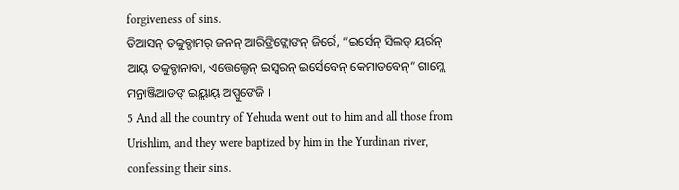forgiveness of sins.
ତିଆସନ୍ ତବ୍ବୁବ୍ଡାମର୍ ଜନନ୍ ଆରିଙ୍ରିଙ୍ଲୋଙନ୍ ଜିର୍ରେ, “ଇର୍ସେନ୍ ସିଲଡ୍ ୟର୍ରନ୍ ଆୟ୍ ତବ୍ବୁବ୍ଡାନାବା, ଏତ୍ତେଲ୍ଡେନ୍ ଇସ୍ୱରନ୍ ଇର୍ସେବେନ୍ କେମାତବେନ୍” ଗାମ୍ଲେ ମନ୍ରାଞ୍ଜିଆଡଙ୍ ଇୟ୍ଲାୟ୍ ଅପ୍ପୁଙେଜି ।
5 And all the country of Yehuda went out to him and all those from Urishlim, and they were baptized by him in the Yurdinan river, confessing their sins.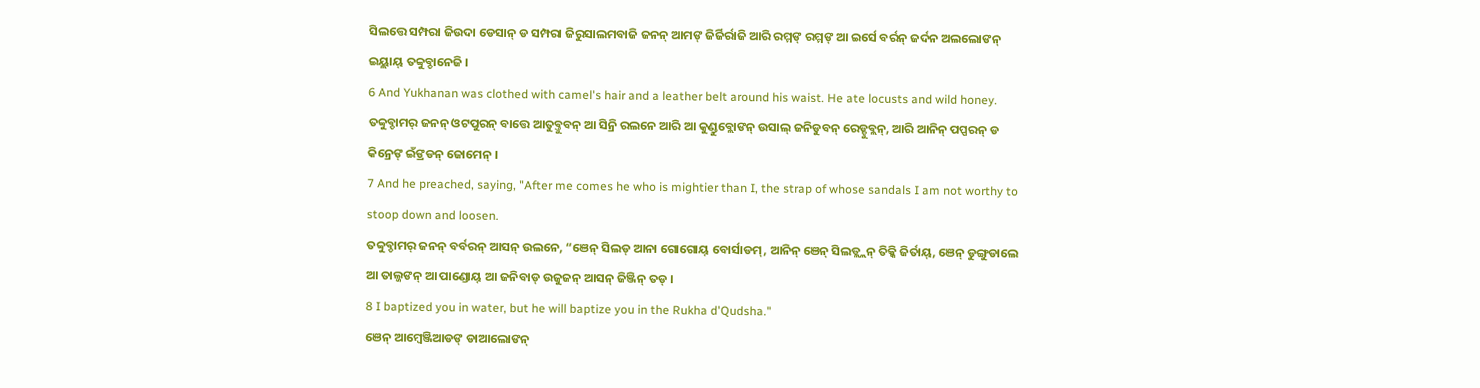ସିଲତ୍ତେ ସମ୍ପରା ଜିଉଦା ଡେସାନ୍ ଡ ସମ୍ପରା ଜିରୁସାଲମବାଜି ଜନନ୍ ଆମଙ୍ ଜିର୍ଜିର୍ରାଜି ଆରି ରମ୍ମଙ୍ ରମ୍ମଙ୍ ଆ ଇର୍ସେ ବର୍ରନ୍ ଜର୍ଦନ ଅଲଲୋଙନ୍ ଇୟ୍ଲାୟ୍ ତବ୍ବୁବ୍ଡାନେଜି ।
6 And Yukhanan was clothed with camel's hair and a leather belt around his waist. He ate locusts and wild honey.
ତବ୍ବୁବ୍ଡାମର୍ ଜନନ୍ ଓଟପୁରନ୍ ବାତ୍ତେ ଆତୁବ୍ତୁବନ୍ ଆ ସିନ୍ରି ରଲନେ ଆରି ଆ କୁଣ୍ଡୁବ୍ଲୋଙନ୍ ଉସାଲ୍ ଜନିଡୁବନ୍ ରେଡ୍ଡୁବ୍ଲନ୍, ଆରି ଆନିନ୍ ପପ୍ପରନ୍ ଡ କିନ୍ରେଙ୍ ଇଁଙ୍ରଡନ୍ ଜୋମେନ୍ ।
7 And he preached, saying, "After me comes he who is mightier than I, the strap of whose sandals I am not worthy to stoop down and loosen.
ତବ୍ବୁବ୍ଡାମର୍ ଜନନ୍ ବର୍ବରନ୍ ଆସନ୍ ଉଲନେ, “ଞେନ୍ ସିଲଡ୍ ଆନା ଗୋଗୋୟ୍ ବୋର୍ସାଡମ୍, ଆନିନ୍ ଞେନ୍ ସିଲଡ୍ଲ୍ଲନ୍ ତିକ୍କି ଜିର୍ତାୟ୍, ଞେନ୍ ଡୁଙ୍ଗୁଡାଲେ ଆ ତାଲ୍ଜଙନ୍ ଆ ପାଣ୍ଡୋୟ୍ ଆ ଜନିବାଡ୍ ଉଜୁଜନ୍ ଆସନ୍ ଜିଞ୍ଜିନ୍ ତଡ୍ ।
8 I baptized you in water, but he will baptize you in the Rukha d'Qudsha."
ଞେନ୍ ଆମ୍ୱେଞ୍ଜିଆଡଙ୍ ଡାଆଲୋଙନ୍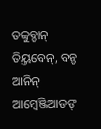ତବ୍ବୁବ୍ଡାନ୍ ତିୟ୍ତବେନ୍, ବନ୍ଡ ଆନିନ୍ ଆମ୍ୱେଞ୍ଜିଆଡଙ୍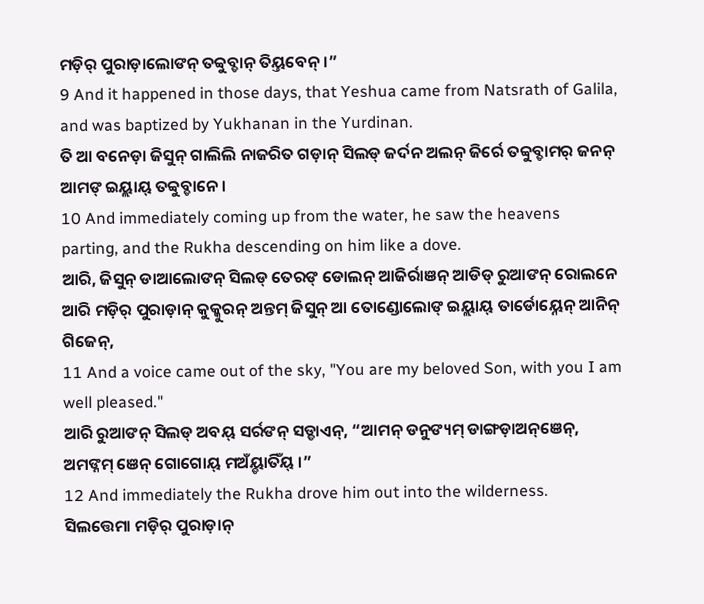ମଡ଼ିର୍ ପୁରାଡ଼ାଲୋଙନ୍ ତବ୍ବୁବ୍ଡାନ୍ ତିୟ୍ତବେନ୍ ।”
9 And it happened in those days, that Yeshua came from Natsrath of Galila, and was baptized by Yukhanan in the Yurdinan.
ତି ଆ ବନେଡ଼ା ଜିସୁନ୍ ଗାଲିଲି ନାଜରିତ ଗଡ଼ାନ୍ ସିଲଡ୍ ଜର୍ଦନ ଅଲନ୍ ଜିର୍ରେ ତବ୍ବୁବ୍ଡାମର୍ ଜନନ୍ ଆମଙ୍ ଇୟ୍ଲାୟ୍ ତବ୍ବୁବ୍ଡାନେ ।
10 And immediately coming up from the water, he saw the heavens parting, and the Rukha descending on him like a dove.
ଆରି, ଜିସୁନ୍ ଡାଆଲୋଙନ୍ ସିଲଡ୍ ତେରଙ୍ ଡୋଲନ୍ ଆଜିର୍ରାଞନ୍ ଆଡିଡ୍ ରୁଆଙନ୍ ରୋଲନେ ଆରି ମଡ଼ିର୍ ପୁରାଡ଼ାନ୍ କୁକ୍କୁରନ୍ ଅନ୍ତମ୍ ଜିସୁନ୍ ଆ ତୋଣ୍ଡୋଲୋଙ୍ ଇୟ୍ଲାୟ୍ ତାର୍ଡୋୟ୍ନେନ୍ ଆନିନ୍ ଗିଜେନ୍,
11 And a voice came out of the sky, "You are my beloved Son, with you I am well pleased."
ଆରି ରୁଆଙନ୍ ସିଲଡ୍ ଅବୟ୍ ସର୍ରଙନ୍ ସଡ୍ଡାଏନ୍, “ଆମନ୍ ଡନୁଙ୍ୟମ୍ ଡାଙ୍ଗଡ଼ାଅନ୍ଞେନ୍, ଅମଙ୍ନମ୍ ଞେନ୍ ଗୋଗୋୟ୍ ମଅଁୟ୍ଡାତିଁୟ୍ ।”
12 And immediately the Rukha drove him out into the wilderness.
ସିଲତ୍ତେମା ମଡ଼ିର୍ ପୁରାଡ଼ାନ୍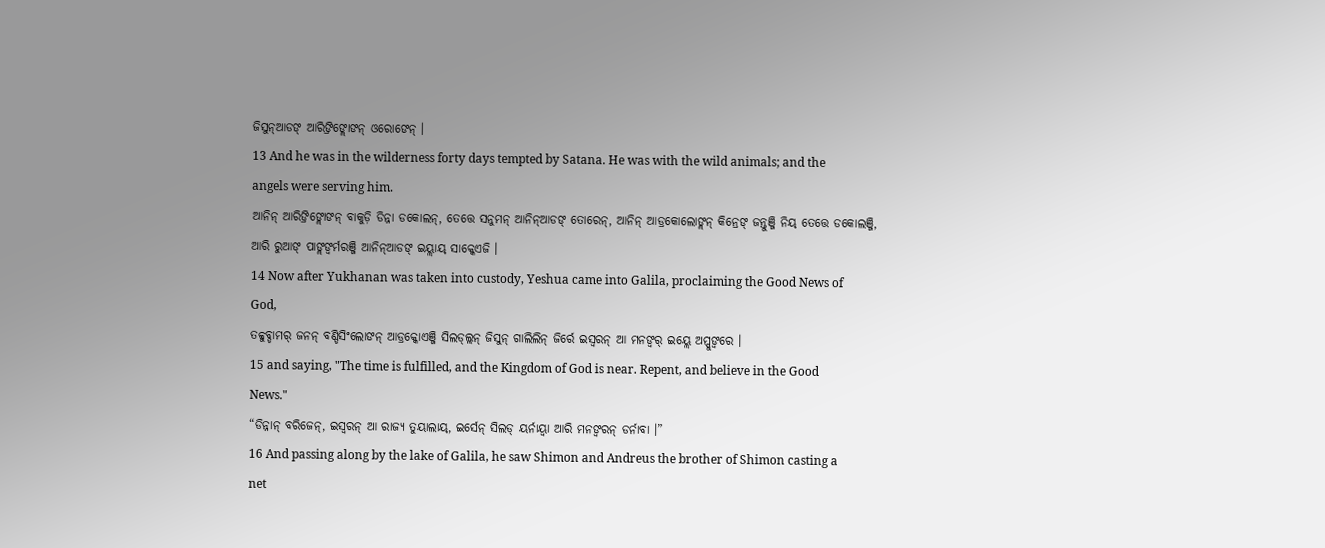ଜିସୁନ୍ଆଡଙ୍ ଆରିଙ୍ରିଙ୍ଲୋଙନ୍ ଓରୋଙେନ୍ ।
13 And he was in the wilderness forty days tempted by Satana. He was with the wild animals; and the angels were serving him.
ଆନିନ୍ ଆରିଙ୍ରିଙ୍ଲୋଙନ୍ ବାକୁଡ଼ି ଡିନ୍ନା ଡକୋଲନ୍, ତେତ୍ତେ ସନୁମନ୍ ଆନିନ୍ଆଡଙ୍ ତୋରେନ୍, ଆନିନ୍ ଆଡ୍ରକୋଲୋଙ୍ଲନ୍ କିନ୍ରେଙ୍ ଜନ୍ତୁଞ୍ଜି ନିୟ୍ ତେତ୍ତେ ଡକୋଲଞ୍ଜି, ଆରି ରୁଆଙ୍ ପାଙ୍ଲଙ୍ବର୍ମରଞ୍ଜି ଆନିନ୍ଆଡଙ୍ ଇୟ୍ଲାୟ୍ ସାକ୍କେଏଜି ।
14 Now after Yukhanan was taken into custody, Yeshua came into Galila, proclaiming the Good News of God,
ତବ୍ବୁବ୍ଡାମର୍ ଜନନ୍ ବଣ୍ଡିସିଂଲୋଙନ୍ ଆଡ୍ରକ୍କୋଏଞ୍ଜି ସିଲଡ୍ଲ୍ଲନ୍ ଜିସୁନ୍ ଗାଲିଲିନ୍ ଜିର୍ରେ ଇସ୍ୱରନ୍ ଆ ମନଙ୍ବର୍ ଇୟ୍ଲେ ଅପ୍ପୁଙ୍ବରେ ।
15 and saying, "The time is fulfilled, and the Kingdom of God is near. Repent, and believe in the Good News."
“ଡିନ୍ନାନ୍ ବରିଜେନ୍, ଇସ୍ୱରନ୍ ଆ ରାଜ୍ୟ ତୁୟାଲାୟ୍, ଇର୍ସେନ୍ ସିଲଡ୍ ୟର୍ନାୟ୍ବା ଆରି ମନଙ୍ବରନ୍ ଡର୍ନାବା ।”
16 And passing along by the lake of Galila, he saw Shimon and Andreus the brother of Shimon casting a net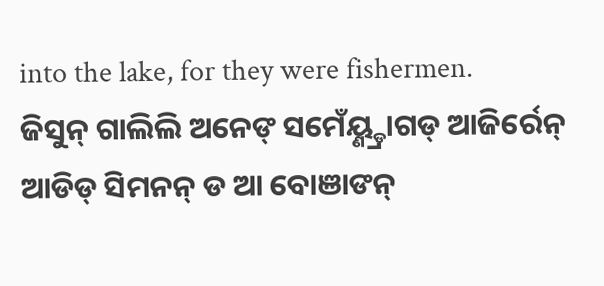into the lake, for they were fishermen.
ଜିସୁନ୍ ଗାଲିଲି ଅନେଙ୍ ସମେଁୟ୍ଣ୍ଡ୍ରାଗଡ୍ ଆଜିର୍ରେନ୍ ଆଡିଡ୍ ସିମନନ୍ ଡ ଆ ବୋଞାଙନ୍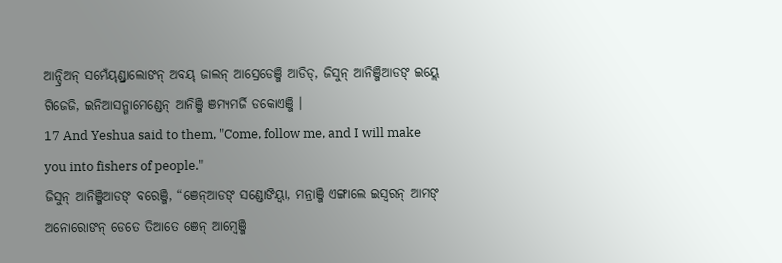ଆନ୍ଦ୍ରିଅନ୍ ସମେଁୟ୍ଣ୍ଡ୍ରାଲୋଙନ୍ ଅବୟ୍ ଜାଲନ୍ ଆସ୍ରେଡେଞ୍ଜି ଆଡିଡ୍, ଜିସୁନ୍ ଆନିଞ୍ଜିଆଡଙ୍ ଇୟ୍ଲେ ଗିଜେଜି, ଇନିଆସନ୍ଗାମେଣ୍ଡେନ୍ ଆନିଞ୍ଜି ଞମ୍ୟମର୍ଜି ଡକୋଏଞ୍ଜି ।
17 And Yeshua said to them, "Come, follow me, and I will make you into fishers of people."
ଜିସୁନ୍ ଆନିଞ୍ଜିଆଡଙ୍ ବରେଞ୍ଜି, “ଞେନ୍ଆଡଙ୍ ସଣ୍ଡୋଙିୟ୍ବା, ମନ୍ରାଞ୍ଜି ଏଙ୍ଗାଲେ ଇସ୍ୱରନ୍ ଆମଙ୍ ଅନୋରୋଙନ୍ ଡେତେ ତିଆତେ ଞେନ୍ ଆମ୍ୱେଞ୍ଜି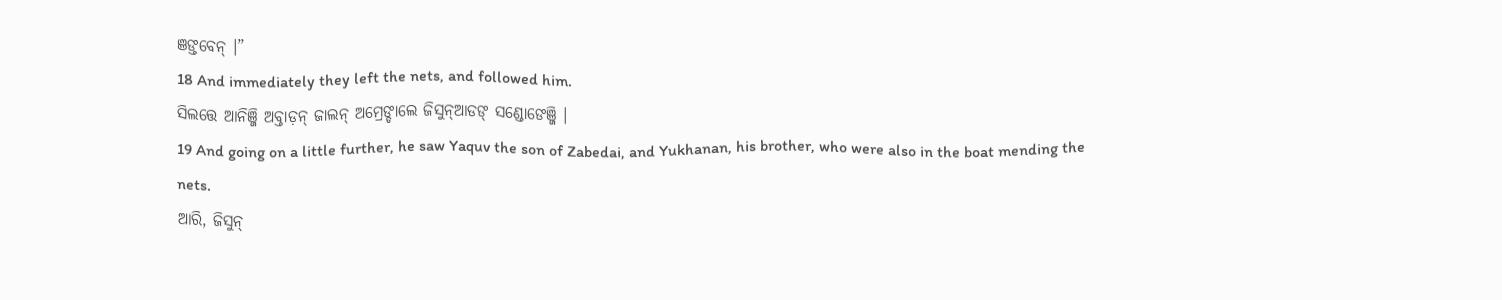ଞଙ୍ତବେନ୍ ।”
18 And immediately they left the nets, and followed him.
ସିଲତ୍ତେ ଆନିଞ୍ଜି ଅବ୍ତାଡ଼ନ୍ ଜାଲନ୍ ଅମ୍ରେଙ୍ଡାଲେ ଜିସୁନ୍ଆଡଙ୍ ସଣ୍ଡୋଙେଞ୍ଜି ।
19 And going on a little further, he saw Yaquv the son of Zabedai, and Yukhanan, his brother, who were also in the boat mending the nets.
ଆରି, ଜିସୁନ୍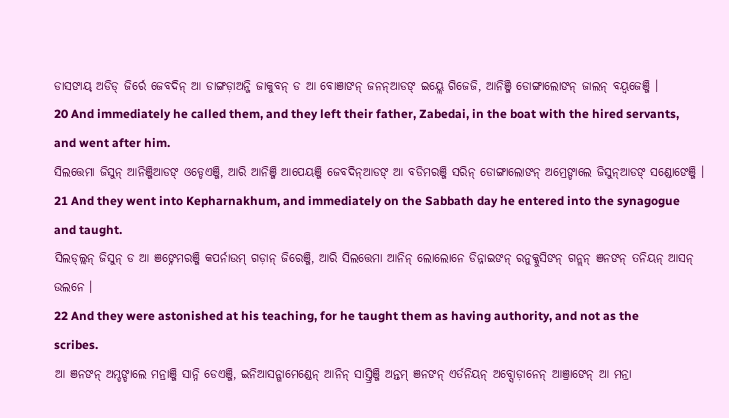ଡାସଙାୟ୍ ଅଡିଡ୍ ଜିର୍ରେ ଜେବଦିନ୍ ଆ ଡାଙ୍ଗଡ଼ାଅନ୍ଜି ଜାକୁବନ୍ ଡ ଆ ବୋଞାଙନ୍ ଜନନ୍ଆଡଙ୍ ଇୟ୍ଲେ ଗିଜେଜି, ଆନିଞ୍ଜି ଡୋଙ୍ଗାଲୋଙନ୍ ଜାଲନ୍ ବୟ୍ବଜେଞ୍ଜି ।
20 And immediately he called them, and they left their father, Zabedai, in the boat with the hired servants, and went after him.
ସିଲତ୍ତେମା ଜିସୁନ୍ ଆନିଞ୍ଜିଆଡଙ୍ ଓଡ୍ଡେଏଞ୍ଜି, ଆରି ଆନିଞ୍ଜି ଆପେୟଞ୍ଜି ଜେବଦିନ୍ଆଡଙ୍ ଆ ବଡିମରଞ୍ଜି ସରିନ୍ ଡୋଙ୍ଗାଲୋଙନ୍ ଅମ୍ରେଙ୍ଡାଲେ ଜିସୁନ୍ଆଡଙ୍ ସଣ୍ଡୋଙେଞ୍ଜି ।
21 And they went into Kepharnakhum, and immediately on the Sabbath day he entered into the synagogue and taught.
ସିଲଡ୍ଲ୍ଲନ୍ ଜିସୁନ୍ ଡ ଆ ଞଙ୍ନେମରଞ୍ଜି କପର୍ନାଉମ୍ ଗଡ଼ାନ୍ ଜିରେଞ୍ଜି, ଆରି ସିଲତ୍ତେମା ଆନିନ୍ ଲୋଲୋନେ ଡିନ୍ନାଇଙନ୍ ରନୁକ୍କୁସିଙନ୍ ଗନ୍ଲନ୍ ଞନଙନ୍ ତନିୟନ୍ ଆସନ୍ ଉଲନେ ।
22 And they were astonished at his teaching, for he taught them as having authority, and not as the scribes.
ଆ ଞନଙନ୍ ଅମ୍ଡଙ୍ଡାଲେ ମନ୍ରାଞ୍ଜି ସାନ୍ନି ଡେଏଞ୍ଜି, ଇନିଆସନ୍ଗାମେଣ୍ଡେନ୍ ଆନିନ୍ ସାସ୍ତ୍ରିଞ୍ଜି ଅନ୍ତମ୍ ଞନଙନ୍ ଏର୍ତନିୟନ୍ ଅବ୍ସୋଡ଼ାନେନ୍ ଆଞ୍ରାଙେନ୍ ଆ ମନ୍ରା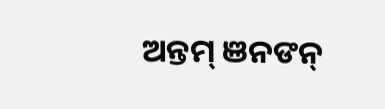ଅନ୍ତମ୍ ଞନଙନ୍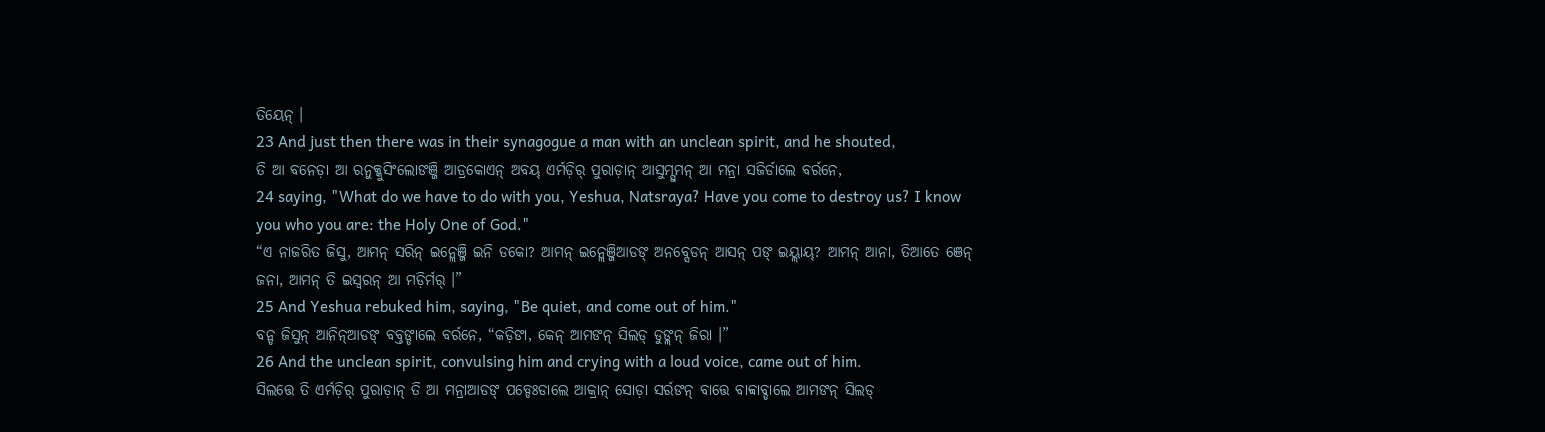ତିୟେନ୍ ।
23 And just then there was in their synagogue a man with an unclean spirit, and he shouted,
ତି ଆ ବନେଡ଼ା ଆ ରନୁକ୍କୁସିଂଲୋଙଞ୍ଜି ଆଡ୍ରକୋଏନ୍ ଅବୟ୍ ଏର୍ମଡ଼ିର୍ ପୁରାଡ଼ାନ୍ ଆସୁମ୍ସୁମନ୍ ଆ ମନ୍ରା ସଜିର୍ଡାଲେ ବର୍ରନେ,
24 saying, "What do we have to do with you, Yeshua, Natsraya? Have you come to destroy us? I know you who you are: the Holy One of God."
“ଏ ନାଜରିତ ଜିସୁ, ଆମନ୍ ସରିନ୍ ଇନ୍ଲେଞ୍ଜି ଇନି ଡକୋ? ଆମନ୍ ଇନ୍ଲେଞ୍ଜିଆଡଙ୍ ଅନବ୍ସେଡନ୍ ଆସନ୍ ପଙ୍ ଇୟ୍ଲାୟ୍? ଆମନ୍ ଆନା, ତିଆତେ ଞେନ୍ ଜନା, ଆମନ୍ ତି ଇସ୍ୱରନ୍ ଆ ମଡ଼ିର୍ମର୍ ।”
25 And Yeshua rebuked him, saying, "Be quiet, and come out of him."
ବନ୍ଡ ଜିସୁନ୍ ଆନିନ୍ଆଡଙ୍ ବବ୍ତଙ୍ଡାଲେ ବର୍ରନେ, “କଡ଼ିଙା, କେନ୍ ଆମଙନ୍ ସିଲଡ୍ ଡୁଙ୍ଲନ୍ ଜିରା ।”
26 And the unclean spirit, convulsing him and crying with a loud voice, came out of him.
ସିଲତ୍ତେ ତି ଏର୍ମଡ଼ିର୍ ପୁରାଡ଼ାନ୍ ତି ଆ ମନ୍ରାଆଡଙ୍ ପଡ୍ଡେଃଡାଲେ ଆକ୍ରାନ୍ ସୋଡ଼ା ସର୍ରଙନ୍ ବାତ୍ତେ ବାବ୍ବାବ୍ଡାଲେ ଆମଙନ୍ ସିଲଡ୍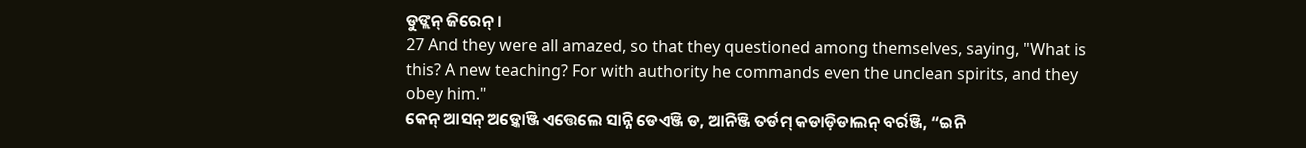ଡୁଙ୍ଲନ୍ ଜିରେନ୍ ।
27 And they were all amazed, so that they questioned among themselves, saying, "What is this? A new teaching? For with authority he commands even the unclean spirits, and they obey him."
କେନ୍ ଆସନ୍ ଅଡ଼୍କୋଞ୍ଜି ଏତ୍ତେଲେ ସାନ୍ନି ଡେଏଞ୍ଜି ଡ, ଆନିଞ୍ଜି ତର୍ଡମ୍ କଡାଡ଼ିଡାଲନ୍ ବର୍ରଞ୍ଜି, “ଇନି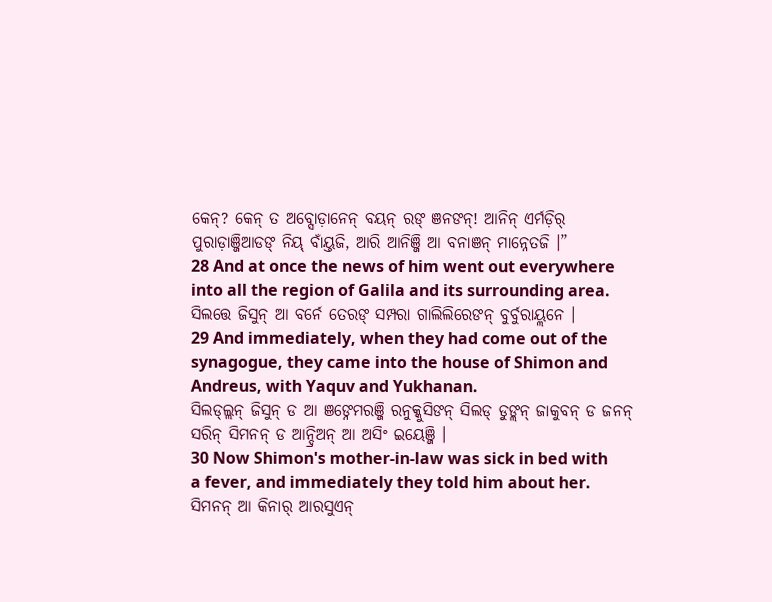କେନ୍? କେନ୍ ତ ଅବ୍ସୋଡ଼ାନେନ୍ ବୟନ୍ ରଙ୍ ଞନଙନ୍! ଆନିନ୍ ଏର୍ମଡ଼ିର୍ ପୁରାଡ଼ାଞ୍ଜିଆଡଙ୍ ନିୟ୍ ବାଁୟ୍ତଜି, ଆରି ଆନିଞ୍ଜି ଆ ବନାଞନ୍ ମାନ୍ନେତଜି ।”
28 And at once the news of him went out everywhere into all the region of Galila and its surrounding area.
ସିଲତ୍ତେ ଜିସୁନ୍ ଆ ବର୍ନେ ତେରଙ୍ ସମ୍ପରା ଗାଲିଲିରେଙନ୍ ବୁର୍ବୁରାୟ୍ଲନେ ।
29 And immediately, when they had come out of the synagogue, they came into the house of Shimon and Andreus, with Yaquv and Yukhanan.
ସିଲଡ୍ଲ୍ଲନ୍ ଜିସୁନ୍ ଡ ଆ ଞଙ୍ନେମରଞ୍ଜି ରନୁକ୍କୁସିଙନ୍ ସିଲଡ୍ ଡୁଙ୍ଲନ୍ ଜାକୁବନ୍ ଡ ଜନନ୍ ସରିନ୍ ସିମନନ୍ ଡ ଆନ୍ଦ୍ରିଅନ୍ ଆ ଅସିଂ ଇୟେଞ୍ଜି ।
30 Now Shimon's mother-in-law was sick in bed with a fever, and immediately they told him about her.
ସିମନନ୍ ଆ କିନାର୍ ଆରସୁଏନ୍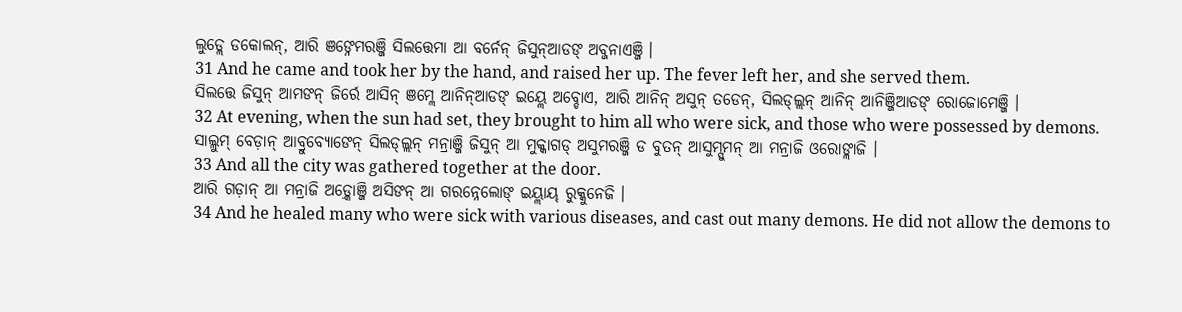ଲୁଡ୍ଲେ ଡକୋଲନ୍, ଆରି ଞଙ୍ନେମରଞ୍ଜି ସିଲତ୍ତେମା ଆ ବର୍ନେନ୍ ଜିସୁନ୍ଆଡଙ୍ ଅବ୍ଜନାଏଞ୍ଜି ।
31 And he came and took her by the hand, and raised her up. The fever left her, and she served them.
ସିଲତ୍ତେ ଜିସୁନ୍ ଆମଙନ୍ ଜିର୍ରେ ଆସିନ୍ ଞମ୍ଲେ ଆନିନ୍ଆଡଙ୍ ଇୟ୍ଲେ ଅବ୍ଡୋଏ, ଆରି ଆନିନ୍ ଅସୁନ୍ ତଡେନ୍, ସିଲଡ୍ଲ୍ଲନ୍ ଆନିନ୍ ଆନିଞ୍ଜିଆଡଙ୍ ରୋଜୋମେଞ୍ଜି ।
32 At evening, when the sun had set, they brought to him all who were sick, and those who were possessed by demons.
ସାଲ୍ଲୁମ୍ ବେଡ଼ାନ୍ ଆବ୍ରୁବ୍ୟୋଙେନ୍ ସିଲଡ୍ଲ୍ଲନ୍ ମନ୍ରାଞ୍ଜି ଜିସୁନ୍ ଆ ମୁକ୍କାଗଡ୍ ଅସୁମରଞ୍ଜି ଡ ବୁତନ୍ ଆସୁମ୍ସୁମନ୍ ଆ ମନ୍ରାଜି ଓରୋଙ୍ଲାଜି ।
33 And all the city was gathered together at the door.
ଆରି ଗଡ଼ାନ୍ ଆ ମନ୍ରାଜି ଅଡ଼୍କୋଞ୍ଜି ଅସିଙନ୍ ଆ ଗରନ୍ନେଲୋଙ୍ ଇୟ୍ଲାୟ୍ ରୁକ୍କୁନେଜି ।
34 And he healed many who were sick with various diseases, and cast out many demons. He did not allow the demons to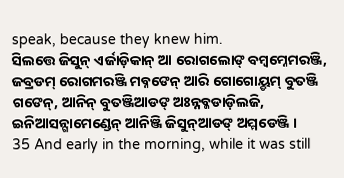speak, because they knew him.
ସିଲତ୍ତେ ଜିସୁନ୍ ଏର୍ଜାଡ଼ିକାନ୍ ଆ ରୋଗଲୋଙ୍ ବମ୍ୱମ୍ନେମରଞ୍ଜି, ଜବ୍ରଡମ୍ ରୋଗମରଞ୍ଜି ମବ୍ନଙେନ୍ ଆରି ଗୋଗୋୟ୍ଡମ୍ ବୁତଞ୍ଜି ଗଙେନ୍, ଆନିନ୍ ବୁତଞ୍ଜିଆଡଙ୍ ଅଃନ୍ନବ୍କଡାଡ଼ିଲଜି, ଇନିଆସନ୍ଗାମେଣ୍ଡେନ୍ ଆନିଞ୍ଜି ଜିସୁନ୍ଆଡଙ୍ ଅମ୍ମଡେଞ୍ଜି ।
35 And early in the morning, while it was still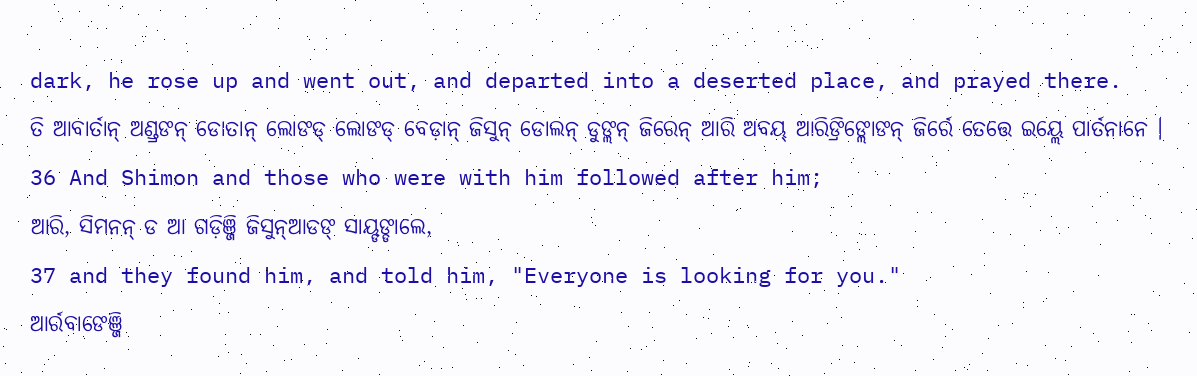dark, he rose up and went out, and departed into a deserted place, and prayed there.
ତି ଆବାର୍ତାନ୍ ଅଣ୍ଡ୍ରଙନ୍ ଡୋତାନ୍ ଲୋଙଡ୍ ଲୋଙଡ୍ ବେଡ଼ାନ୍ ଜିସୁନ୍ ଡୋଲନ୍ ଡୁଙ୍ଲନ୍ ଜିରେନ୍ ଆରି ଅବୟ୍ ଆରିଙ୍ରିଙ୍ଲୋଙନ୍ ଜିର୍ରେ ତେତ୍ତେ ଇୟ୍ଲେ ପାର୍ତନାନେ ।
36 And Shimon and those who were with him followed after him;
ଆରି, ସିମନନ୍ ଡ ଆ ଗଡ଼ିଞ୍ଜି ଜିସୁନ୍ଆଡଙ୍ ସାୟ୍ଡଙ୍ଡାଲେ,
37 and they found him, and told him, "Everyone is looking for you."
ଆର୍ରବାଙେଞ୍ଜି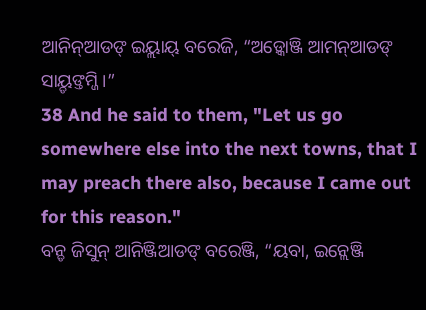ଆନିନ୍ଆଡଙ୍ ଇୟ୍ଲାୟ୍ ବରେଜି, “ଅଡ଼୍କୋଞ୍ଜି ଆମନ୍ଆଡଙ୍ ସାୟ୍ଡଙ୍ତମ୍ଜି ।”
38 And he said to them, "Let us go somewhere else into the next towns, that I may preach there also, because I came out for this reason."
ବନ୍ଡ ଜିସୁନ୍ ଆନିଞ୍ଜିଆଡଙ୍ ବରେଞ୍ଜି, “ୟବା, ଇନ୍ଲେଞ୍ଜି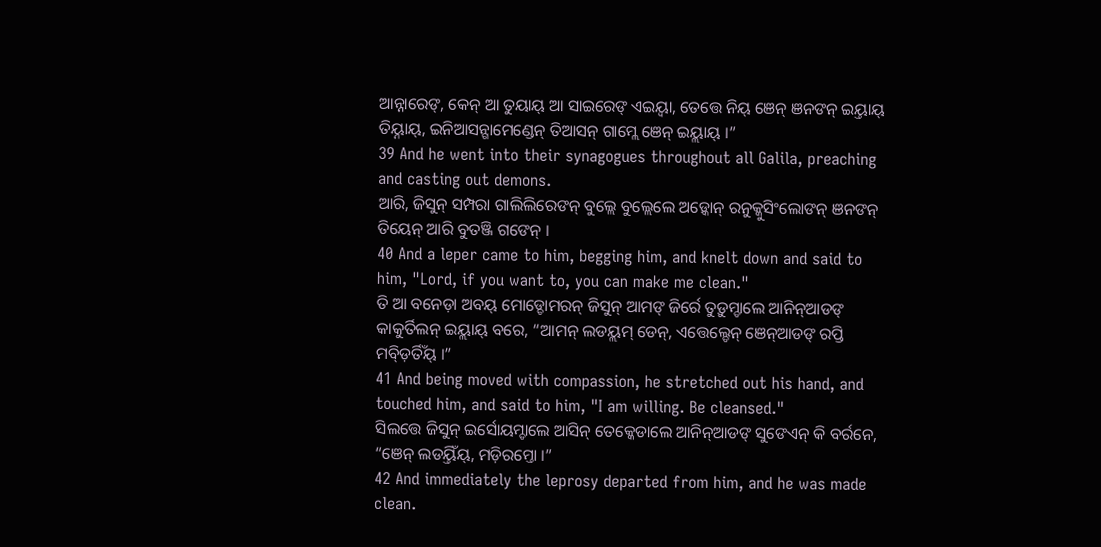ଆନ୍ନାରେଙ୍, କେନ୍ ଆ ତୁୟାୟ୍ ଆ ସାଇରେଙ୍ ଏଇୟ୍ବା, ତେତ୍ତେ ନିୟ୍ ଞେନ୍ ଞନଙନ୍ ଇୟ୍ତାୟ୍ ତିୟ୍ନାୟ୍, ଇନିଆସନ୍ଗାମେଣ୍ଡେନ୍ ତିଆସନ୍ ଗାମ୍ଲେ ଞେନ୍ ଇୟ୍ଲାୟ୍ ।”
39 And he went into their synagogues throughout all Galila, preaching and casting out demons.
ଆରି, ଜିସୁନ୍ ସମ୍ପରା ଗାଲିଲିରେଙନ୍ ବୁଲ୍ଲେ ବୁଲ୍ଲେଲେ ଅଡ଼୍କୋନ୍ ରନୁକ୍କୁସିଂଲୋଙନ୍ ଞନଙନ୍ ତିୟେନ୍ ଆରି ବୁତଞ୍ଜି ଗଙେନ୍ ।
40 And a leper came to him, begging him, and knelt down and said to him, "Lord, if you want to, you can make me clean."
ତି ଆ ବନେଡ଼ା ଅବୟ୍ ମୋଡ୍ଡୋମରନ୍ ଜିସୁନ୍ ଆମଙ୍ ଜିର୍ରେ ତୁଡ଼ୁମ୍ଡାଲେ ଆନିନ୍ଆଡଙ୍ କାକୁର୍ତିଲନ୍ ଇୟ୍ଲାୟ୍ ବରେ, “ଆମନ୍ ଲଡୟ୍ଲମ୍ ଡେନ୍, ଏତ୍ତେଲ୍ଡେନ୍ ଞେନ୍ଆଡଙ୍ ରପ୍ତି ମବ୍ଡ଼ିର୍ତିଁୟ୍ ।”
41 And being moved with compassion, he stretched out his hand, and touched him, and said to him, "I am willing. Be cleansed."
ସିଲତ୍ତେ ଜିସୁନ୍ ଇର୍ସୋୟମ୍ଡାଲେ ଆସିନ୍ ତେକ୍କେଡାଲେ ଆନିନ୍ଆଡଙ୍ ସୁଙେଏନ୍ କି ବର୍ରନେ, “ଞେନ୍ ଲଡୟ୍ତିଁୟ୍, ମଡ଼ିରମ୍ତୋ ।”
42 And immediately the leprosy departed from him, and he was made clean.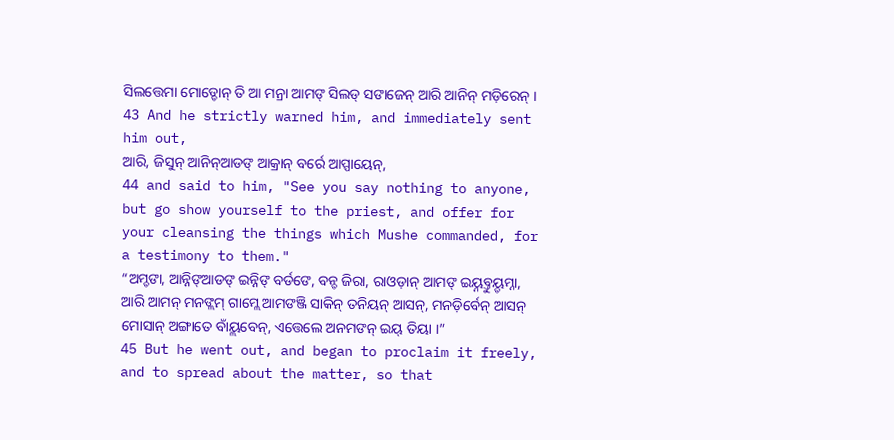ସିଲତ୍ତେମା ମୋଡ୍ଡୋନ୍ ତି ଆ ମନ୍ରା ଆମଙ୍ ସିଲଡ୍ ସଙାଜେନ୍ ଆରି ଆନିନ୍ ମଡ଼ିରେନ୍ ।
43 And he strictly warned him, and immediately sent him out,
ଆରି, ଜିସୁନ୍ ଆନିନ୍ଆଡଙ୍ ଆକ୍ରାନ୍ ବର୍ରେ ଆପ୍ପାୟେନ୍,
44 and said to him, "See you say nothing to anyone, but go show yourself to the priest, and offer for your cleansing the things which Mushe commanded, for a testimony to them."
“ଅମ୍ଡଙା, ଆନ୍ନିଙ୍ଆଡଙ୍ ଇନ୍ନିଙ୍ ବର୍ଡଙେ, ବନ୍ଡ ଜିରା, ରାଓଡ଼ାନ୍ ଆମଙ୍ ଇୟ୍ନବ୍ତୁୟ୍ଡମ୍ନା, ଆରି ଆମନ୍ ମନଙ୍ଲମ୍ ଗାମ୍ଲେ ଆମଙଞ୍ଜି ସାକିନ୍ ତନିୟନ୍ ଆସନ୍, ମନଡ଼ିର୍ବେନ୍ ଆସନ୍ ମୋସାନ୍ ଅଙ୍ଗାତେ ବାଁୟ୍ଲବେନ୍, ଏତ୍ତେଲେ ଅନମଙନ୍ ଇୟ୍ ତିୟା ।”
45 But he went out, and began to proclaim it freely, and to spread about the matter, so that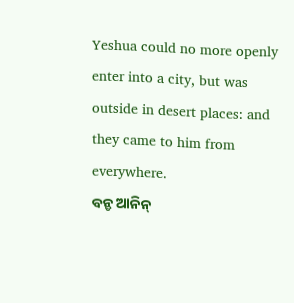Yeshua could no more openly enter into a city, but was outside in desert places: and they came to him from everywhere.
ବନ୍ଡ ଆନିନ୍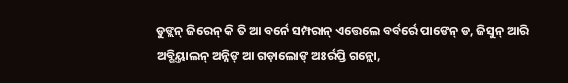ଡୁଙ୍ଲନ୍ ଜିରେନ୍ କି ତି ଆ ବର୍ନେ ସମ୍ପରାନ୍ ଏତ୍ତେଲେ ବର୍ବର୍ରେ ପାଙେନ୍ ଡ, ଜିସୁନ୍ ଆରି ଅବ୍ଗିୟ୍ତାଲନ୍ ଅନ୍ନିଙ୍ ଆ ଗଡ଼ାଲୋଙ୍ ଅଃର୍ରପ୍ତି ଗନ୍ଲୋ,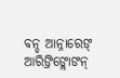ବନ୍ଡ ଆନ୍ନାରେଙ୍ ଆରିଙ୍ରିଙ୍ଲୋଙନ୍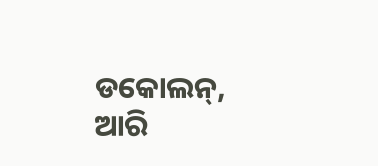ଡକୋଲନ୍, ଆରି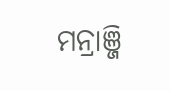ମନ୍ରାଞ୍ଜି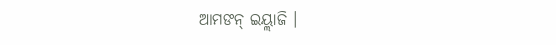ଆମଙନ୍ ଇୟ୍ଲାଜି ।